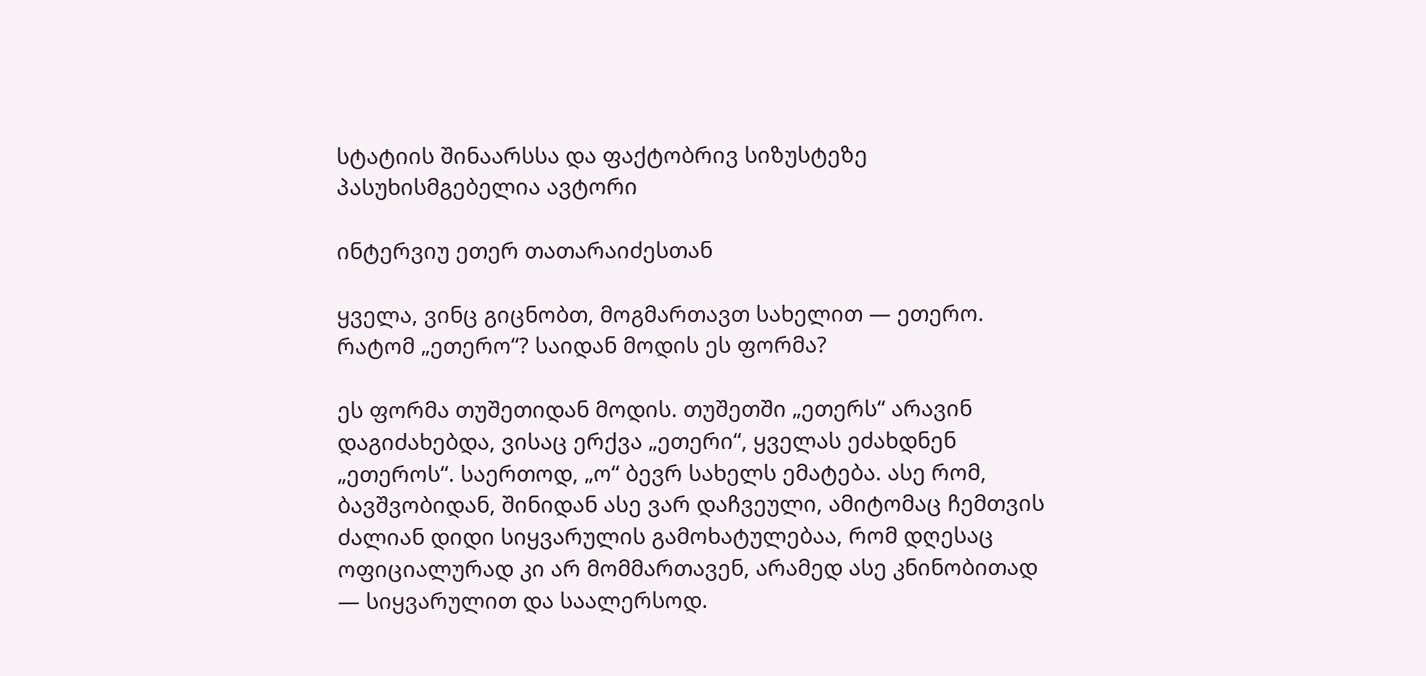სტატიის შინაარსსა და ფაქტობრივ სიზუსტეზე პასუხისმგებელია ავტორი

ინტერვიუ ეთერ თათარაიძესთან

ყველა, ვინც გიცნობთ, მოგმართავთ სახელით — ეთერო. რატომ „ეთერო“? საიდან მოდის ეს ფორმა?

ეს ფორმა თუშეთიდან მოდის. თუშეთში „ეთერს“ არავინ დაგიძახებდა, ვისაც ერქვა „ეთერი“, ყველას ეძახდნენ „ეთეროს“. საერთოდ, „ო“ ბევრ სახელს ემატება. ასე რომ, ბავშვობიდან, შინიდან ასე ვარ დაჩვეული, ამიტომაც ჩემთვის ძალიან დიდი სიყვარულის გამოხატულებაა, რომ დღესაც ოფიციალურად კი არ მომმართავენ, არამედ ასე კნინობითად — სიყვარულით და საალერსოდ.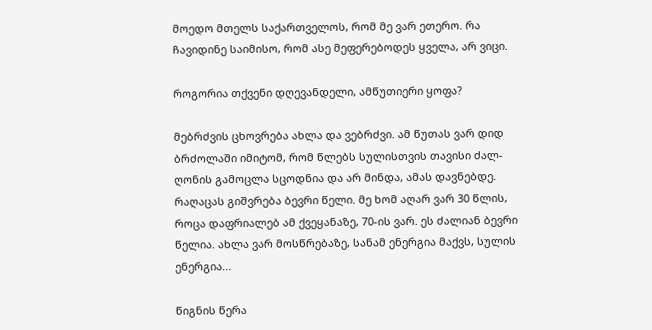მოედო მთელს საქართველოს, რომ მე ვარ ეთერო. რა ჩავიდინე საიმისო, რომ ასე მეფერებოდეს ყველა, არ ვიცი.

როგორია თქვენი დღევანდელი, ამწუთიერი ყოფა?

მებრძვის ცხოვრება ახლა და ვებრძვი. ამ წუთას ვარ დიდ ბრძოლაში იმიტომ, რომ წლებს სულისთვის თავისი ძალ-ღონის გამოცლა სცოდნია და არ მინდა, ამას დავნებდე. რაღაცას გიშვრება ბევრი წელი. მე ხომ აღარ ვარ 30 წლის, როცა დაფრიალებ ამ ქვეყანაზე, 70-ის ვარ. ეს ძალიან ბევრი წელია. ახლა ვარ მოსწრებაზე, სანამ ენერგია მაქვს, სულის ენერგია...

წიგნის წერა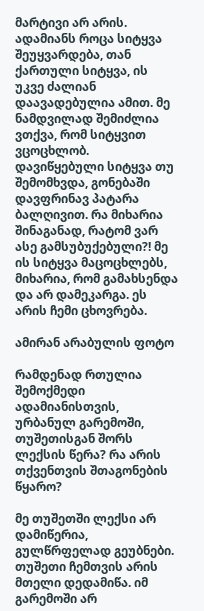მარტივი არ არის. ადამიანს როცა სიტყვა შეუყვარდება, თან ქართული სიტყვა, ის უკვე ძალიან დაავადებულია ამით. მე ნამდვილად შემიძლია ვთქვა, რომ სიტყვით ვცოცხლობ. დავიწყებული სიტყვა თუ შემომხვდა, გონებაში დავფრინავ პატარა ბალღივით. რა მიხარია შინაგანად, რატომ ვარ ასე გამსუბუქებული?! მე ის სიტყვა მაცოცხლებს, მიხარია, რომ გამახსენდა და არ დამეკარგა. ეს არის ჩემი ცხოვრება.

ამირან არაბულის ფოტო

რამდენად რთულია შემოქმედი ადამიანისთვის, ურბანულ გარემოში, თუშეთისგან შორს ლექსის წერა? რა არის თქვენთვის შთაგონების წყარო?

მე თუშეთში ლექსი არ დამიწერია, გულწრფელად გეუბნები. თუშეთი ჩემთვის არის მთელი დედამიწა. იმ გარემოში არ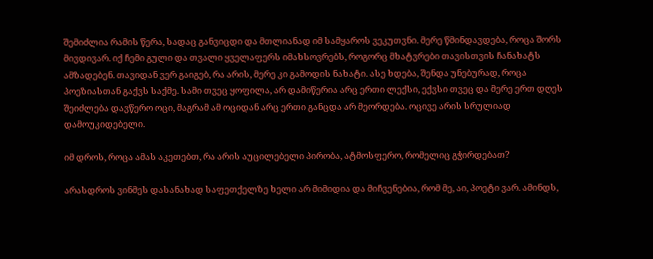შემიძლია რამის წერა, სადაც განვიცდი და მთლიანად იმ სამყაროს ვეკუთვნი. მერე წმინდავდება, როცა შორს მივდივარ. იქ ჩემი გული და თვალი ყველაფერს იმახსოვრებს, როგორც მხატვრები თავისთვის ჩანახატს ამზადებენ. თავიდან ვერ გაიგებ, რა არის, მერე კი გამოდის ნახატი. ასე ხდება, შენდა უნებურად, როცა პოეზიასთან გაქვს საქმე. სამი თვეც ყოფილა, არ დამიწერია არც ერთი ლექსი, ექვსი თვეც და მერე ერთ დღეს შეიძლება დავწერო ოცი, მაგრამ ამ ოციდან არც ერთი განცდა არ მეორდება. ოცივე არის სრულიად დამოუკიდებელი.

იმ დროს, როცა ამას აკეთებთ, რა არის აუცილებელი პირობა, ატმოსფერო, რომელიც გჭირდებათ?

არასდროს ვინმეს დასანახად საფეთქელზე ხელი არ მიმიდია და მიჩვენებია, რომ მე, აი, პოეტი ვარ. ამინდს,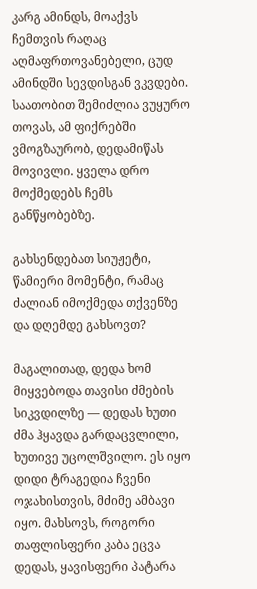კარგ ამინდს, მოაქვს ჩემთვის რაღაც აღმაფრთოვანებელი, ცუდ ამინდში სევდისგან ვკვდები. საათობით შემიძლია ვუყურო თოვას, ამ ფიქრებში ვმოგზაურობ, დედამიწას მოვივლი. ყველა დრო მოქმედებს ჩემს განწყობებზე.

გახსენდებათ სიუჟეტი, წამიერი მომენტი, რამაც ძალიან იმოქმედა თქვენზე და დღემდე გახსოვთ?

მაგალითად, დედა ხომ მიყვებოდა თავისი ძმების სიკვდილზე — დედას ხუთი ძმა ჰყავდა გარდაცვლილი, ხუთივე უცოლშვილო. ეს იყო დიდი ტრაგედია ჩვენი ოჯახისთვის, მძიმე ამბავი იყო. მახსოვს, როგორი თაფლისფერი კაბა ეცვა დედას, ყავისფერი პატარა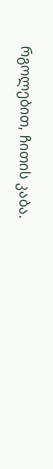რგოლებით, ჩითის კაბა.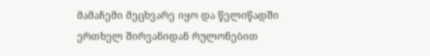მამაჩემი მეცხვარე იყო და წელიწადში ერთხელ შირვანიდან რულონებით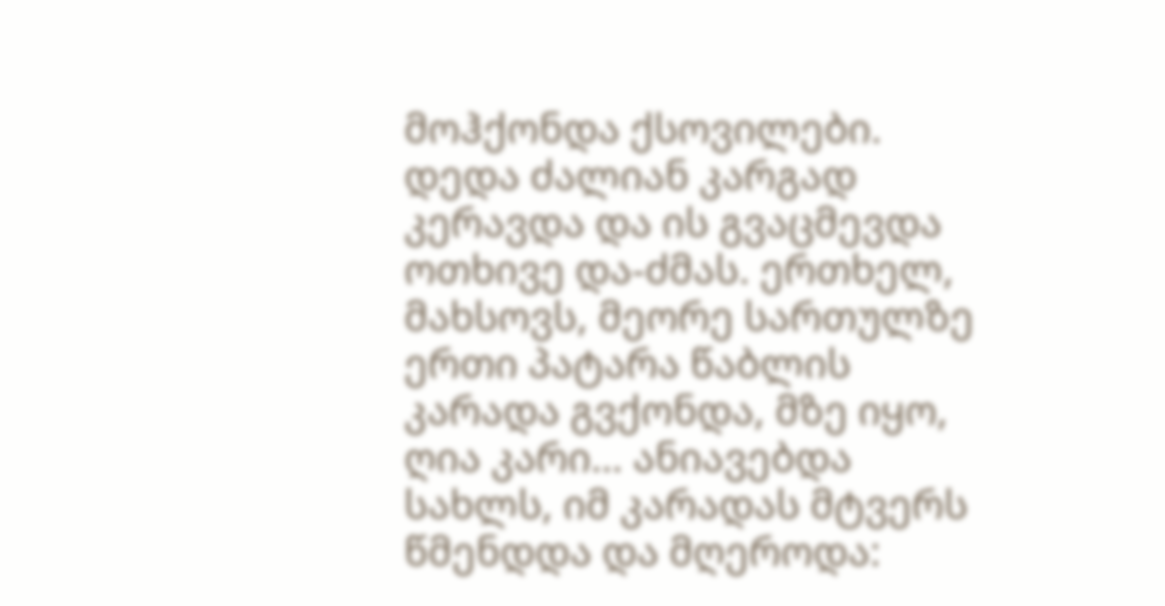მოჰქონდა ქსოვილები. დედა ძალიან კარგად კერავდა და ის გვაცმევდა ოთხივე და-ძმას. ერთხელ, მახსოვს, მეორე სართულზე ერთი პატარა წაბლის კარადა გვქონდა, მზე იყო, ღია კარი… ანიავებდა სახლს, იმ კარადას მტვერს წმენდდა და მღეროდა: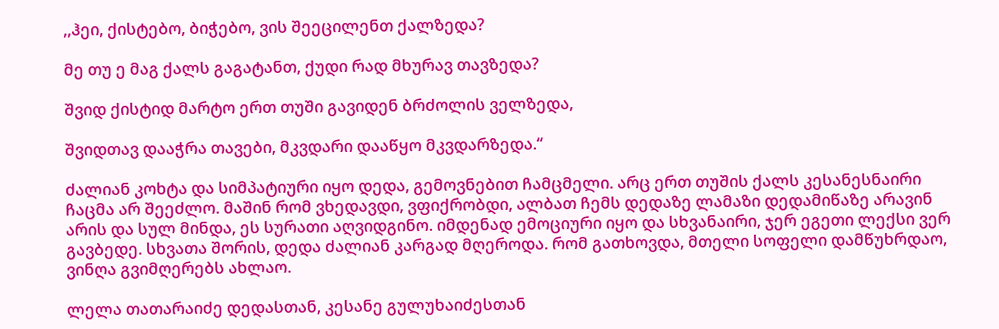,,ჰეი, ქისტებო, ბიჭებო, ვის შეეცილენთ ქალზედა?

მე თუ ე მაგ ქალს გაგატანთ, ქუდი რად მხურავ თავზედა?

შვიდ ქისტიდ მარტო ერთ თუში გავიდენ ბრძოლის ველზედა,

შვიდთავ დააჭრა თავები, მკვდარი დააწყო მკვდარზედა.“

ძალიან კოხტა და სიმპატიური იყო დედა, გემოვნებით ჩამცმელი. არც ერთ თუშის ქალს კესანესნაირი ჩაცმა არ შეეძლო. მაშინ რომ ვხედავდი, ვფიქრობდი, ალბათ ჩემს დედაზე ლამაზი დედამიწაზე არავინ არის და სულ მინდა, ეს სურათი აღვიდგინო. იმდენად ემოციური იყო და სხვანაირი, ჯერ ეგეთი ლექსი ვერ გავბედე. სხვათა შორის, დედა ძალიან კარგად მღეროდა. რომ გათხოვდა, მთელი სოფელი დამწუხრდაო, ვინღა გვიმღერებს ახლაო.

ლელა თათარაიძე დედასთან, კესანე გულუხაიძესთან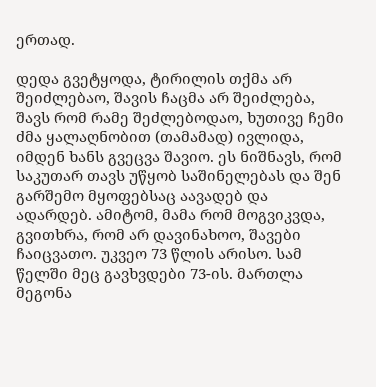ერთად.

დედა გვეტყოდა, ტირილის თქმა არ შეიძლებაო, შავის ჩაცმა არ შეიძლება, შავს რომ რამე შეძლებოდაო, ხუთივე ჩემი ძმა ყალაღნობით (თამამად) ივლიდა, იმდენ ხანს გვეცვა შავიო. ეს ნიშნავს, რომ საკუთარ თავს უწყობ საშინელებას და შენ გარშემო მყოფებსაც აავადებ და ადარდებ. ამიტომ, მამა რომ მოგვიკვდა, გვითხრა, რომ არ დავინახოო, შავები ჩაიცვათო. უკვეო 73 წლის არისო. სამ წელში მეც გავხვდები 73-ის. მართლა მეგონა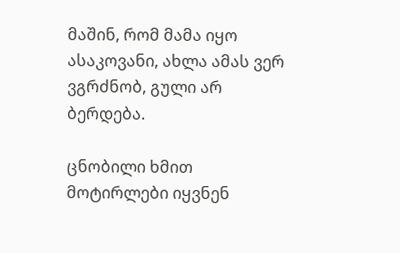მაშინ, რომ მამა იყო ასაკოვანი, ახლა ამას ვერ ვგრძნობ, გული არ ბერდება.

ცნობილი ხმით მოტირლები იყვნენ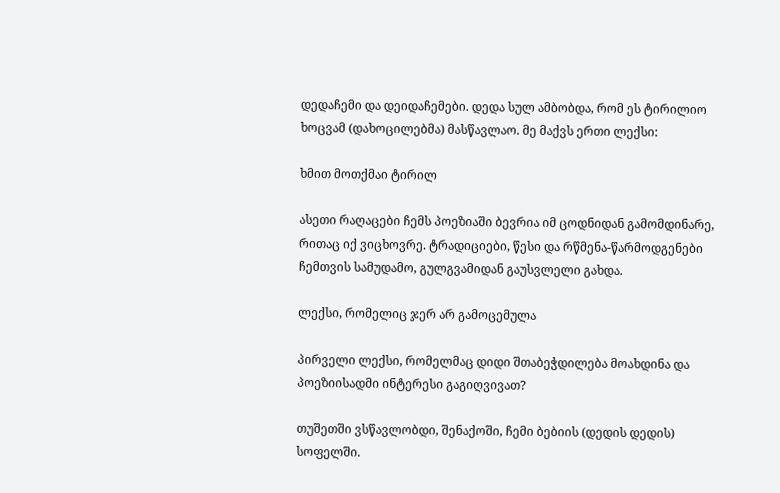დედაჩემი და დეიდაჩემები. დედა სულ ამბობდა, რომ ეს ტირილიო ხოცვამ (დახოცილებმა) მასწავლაო. მე მაქვს ერთი ლექსი:

ხმით მოთქმაი ტირილ

ასეთი რაღაცები ჩემს პოეზიაში ბევრია იმ ცოდნიდან გამომდინარე, რითაც იქ ვიცხოვრე. ტრადიციები, წესი და რწმენა-წარმოდგენები ჩემთვის სამუდამო, გულგვამიდან გაუსვლელი გახდა.

ლექსი, რომელიც ჯერ არ გამოცემულა

პირველი ლექსი, რომელმაც დიდი შთაბეჭდილება მოახდინა და პოეზიისადმი ინტერესი გაგიღვივათ?

თუშეთში ვსწავლობდი, შენაქოში, ჩემი ბებიის (დედის დედის) სოფელში.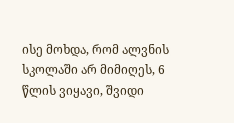ისე მოხდა, რომ ალვნის სკოლაში არ მიმიღეს, 6 წლის ვიყავი, შვიდი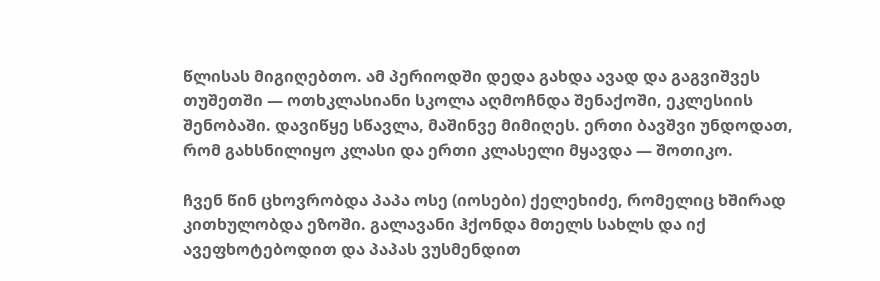წლისას მიგიღებთო. ამ პერიოდში დედა გახდა ავად და გაგვიშვეს თუშეთში — ოთხკლასიანი სკოლა აღმოჩნდა შენაქოში, ეკლესიის შენობაში. დავიწყე სწავლა, მაშინვე მიმიღეს. ერთი ბავშვი უნდოდათ, რომ გახსნილიყო კლასი და ერთი კლასელი მყავდა — შოთიკო.

ჩვენ წინ ცხოვრობდა პაპა ოსე (იოსები) ქელეხიძე, რომელიც ხშირად კითხულობდა ეზოში. გალავანი ჰქონდა მთელს სახლს და იქ ავეფხოტებოდით და პაპას ვუსმენდით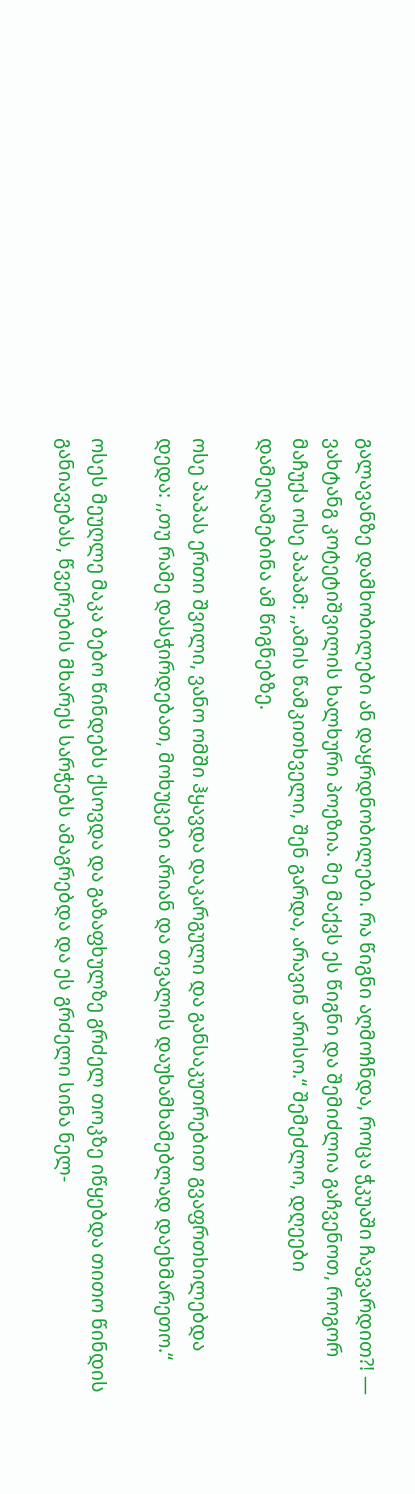გალავანზე დამხობილები ან დაყრდნობილები. რა წიგნი აღმოჩნდა, როცა ჭკუაში ჩავვარდით?! — ვახტანგ კოტეტიშვილის ხალხური პოეზია. მე მაქვს ეს წიგნი და შემიძლია გაჩვენოთ, როგორ მაჩუქა ოსე პაპამ: ,,ამის წამკითხველი, შენ გარდა, არავინ არისო.“ შემეძლო, დღეები დამეღამებინა ამ წიგნებზე.

ოსე პაპას ერთი შვილი, ვანო ომში ჰყავდა დაკარგული და განსაკუთრებით გვაფრთხილებდა დედა: ,,თუ რამე დასჭირდებათ, მოხუცები არიან და თვალის დაუხამხამებლად დაეხმარეთო.“

ოსეს მეუღლე მაკა ბებო წინდებს ქსოვდა და გაზაფხულზე გრძელ თოკზე იწყებდა თითო წინდის განიავებას, წვერების მხარეს სარჭებს ამაგრებდა და ეს გრძელი სინა ნელ-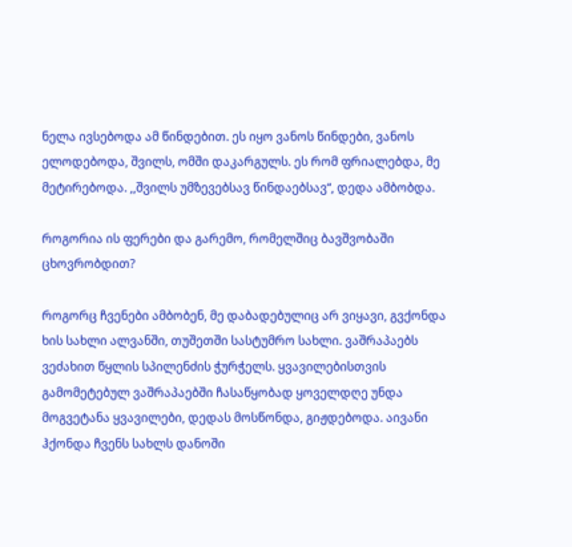ნელა ივსებოდა ამ წინდებით. ეს იყო ვანოს წინდები, ვანოს ელოდებოდა, შვილს, ომში დაკარგულს. ეს რომ ფრიალებდა, მე მეტირებოდა. ,,შვილს უმზევებსავ წინდაებსავ“, დედა ამბობდა.

როგორია ის ფერები და გარემო, რომელშიც ბავშვობაში ცხოვრობდით?

როგორც ჩვენები ამბობენ, მე დაბადებულიც არ ვიყავი, გვქონდა ხის სახლი ალვანში, თუშეთში სასტუმრო სახლი. ვაშრაპაებს ვეძახით წყლის სპილენძის ჭურჭელს. ყვავილებისთვის გამომეტებულ ვაშრაპაებში ჩასაწყობად ყოველდღე უნდა მოგვეტანა ყვავილები, დედას მოსწონდა, გიჟდებოდა. აივანი ჰქონდა ჩვენს სახლს დანოში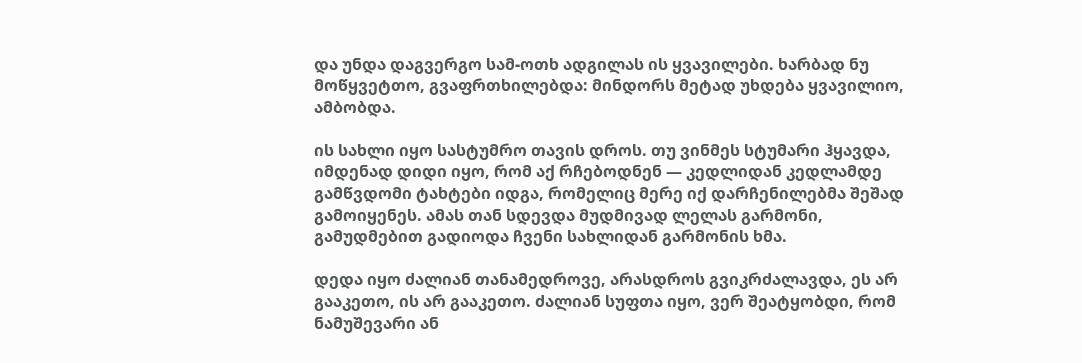და უნდა დაგვერგო სამ-ოთხ ადგილას ის ყვავილები. ხარბად ნუ მოწყვეტთო, გვაფრთხილებდა: მინდორს მეტად უხდება ყვავილიო,  ამბობდა.

ის სახლი იყო სასტუმრო თავის დროს. თუ ვინმეს სტუმარი ჰყავდა, იმდენად დიდი იყო, რომ აქ რჩებოდნენ — კედლიდან კედლამდე გამწვდომი ტახტები იდგა, რომელიც მერე იქ დარჩენილებმა შეშად გამოიყენეს. ამას თან სდევდა მუდმივად ლელას გარმონი, გამუდმებით გადიოდა ჩვენი სახლიდან გარმონის ხმა.

დედა იყო ძალიან თანამედროვე, არასდროს გვიკრძალავდა, ეს არ გააკეთო, ის არ გააკეთო. ძალიან სუფთა იყო, ვერ შეატყობდი, რომ ნამუშევარი ან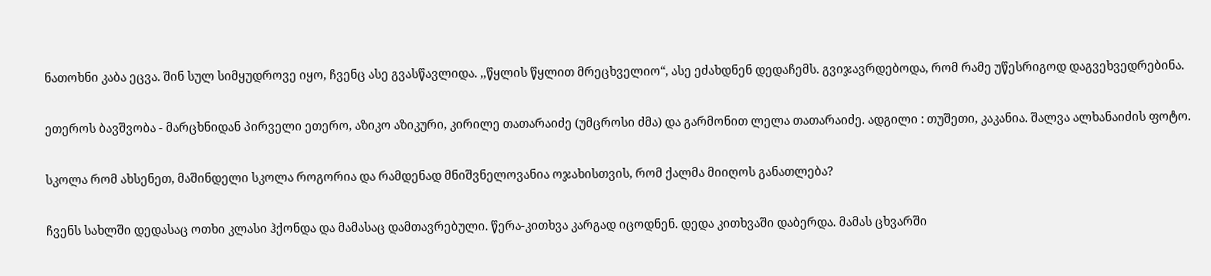ნათოხნი კაბა ეცვა. შინ სულ სიმყუდროვე იყო, ჩვენც ასე გვასწავლიდა. ,,წყლის წყლით მრეცხველიო“, ასე ეძახდნენ დედაჩემს. გვიჯავრდებოდა, რომ რამე უწესრიგოდ დაგვეხვედრებინა.

ეთეროს ბავშვობა - მარცხნიდან პირველი ეთერო, აზიკო აზიკური, კირილე თათარაიძე (უმცროსი ძმა) და გარმონით ლელა თათარაიძე. ადგილი : თუშეთი, კაკანია. შალვა ალხანაიძის ფოტო.

სკოლა რომ ახსენეთ, მაშინდელი სკოლა როგორია და რამდენად მნიშვნელოვანია ოჯახისთვის, რომ ქალმა მიიღოს განათლება?

ჩვენს სახლში დედასაც ოთხი კლასი ჰქონდა და მამასაც დამთავრებული. წერა-კითხვა კარგად იცოდნენ. დედა კითხვაში დაბერდა. მამას ცხვარში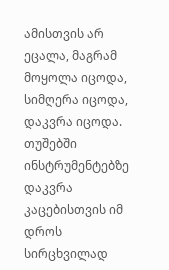ამისთვის არ ეცალა, მაგრამ მოყოლა იცოდა, სიმღერა იცოდა, დაკვრა იცოდა. თუშებში ინსტრუმენტებზე დაკვრა კაცებისთვის იმ დროს სირცხვილად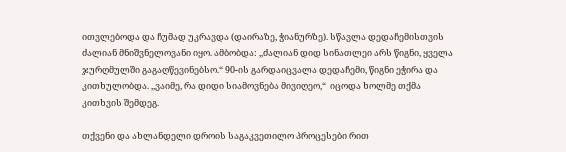ითვლებოდა და ჩუმად უკრავდა (დაირაზე, ჭიანურზე). სწავლა დედაჩემისთვის ძალიან მნიშვნელოვანი იყო. ამბობდა: ,,ძალიან დიდ სინათლეი არს წიგნი, ყველა ჯურღმულში გაგაღწევინებსო.“ 90-ის გარდაიცვალა დედაჩემი, წიგნი ეჭირა და კითხულობდა. ,,ვაიმე, რა დიდი სიამოვნება მივიღეო,“  იცოდა ხოლმე თქმა კითხვის შემდეგ.

თქვენი და ახლანდელი დროის საგაკვეთილო პროცესები რით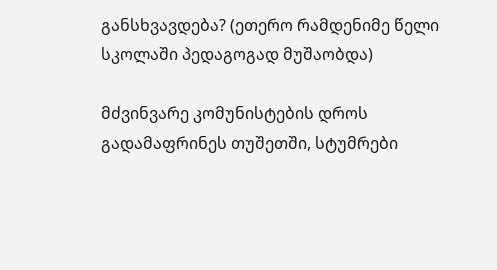განსხვავდება? (ეთერო რამდენიმე წელი სკოლაში პედაგოგად მუშაობდა)

მძვინვარე კომუნისტების დროს გადამაფრინეს თუშეთში, სტუმრები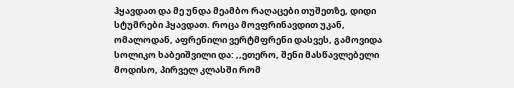ჰყავდათ და მე უნდა მეამბო რაღაცები თუშეთზე, დიდი სტუმრები ჰყავდათ. როცა მოვფრინავდით უკან, ომალოდან, აფრენილი ვერტმფრენი დასვეს, გამოვიდა სოლიკო ხაბეიშვილი და: ,,ეთერო, შენი მასწავლებელი მოდისო, პირველ კლასში რომ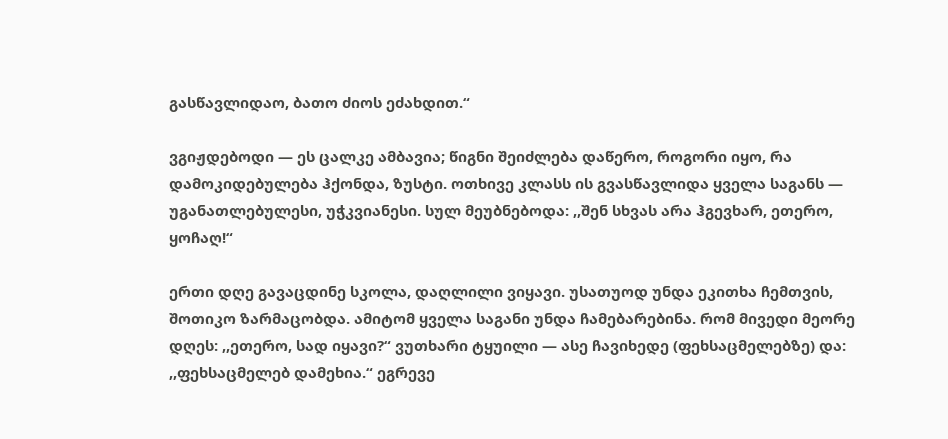გასწავლიდაო, ბათო ძიოს ეძახდით.“

ვგიჟდებოდი — ეს ცალკე ამბავია; წიგნი შეიძლება დაწერო, როგორი იყო, რა დამოკიდებულება ჰქონდა, ზუსტი. ოთხივე კლასს ის გვასწავლიდა ყველა საგანს — უგანათლებულესი, უჭკვიანესი. სულ მეუბნებოდა: ,,შენ სხვას არა ჰგევხარ, ეთერო, ყოჩაღ!“

ერთი დღე გავაცდინე სკოლა, დაღლილი ვიყავი. უსათუოდ უნდა ეკითხა ჩემთვის, შოთიკო ზარმაცობდა. ამიტომ ყველა საგანი უნდა ჩამებარებინა. რომ მივედი მეორე დღეს: ,,ეთერო, სად იყავი?“ ვუთხარი ტყუილი — ასე ჩავიხედე (ფეხსაცმელებზე) და: ,,ფეხსაცმელებ დამეხია.“ ეგრევე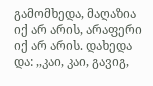გამომხედა, მაღაზია იქ არ არის, არაფერი იქ არ არის. დახედა და: ,,კაი, კაი, გავიგ,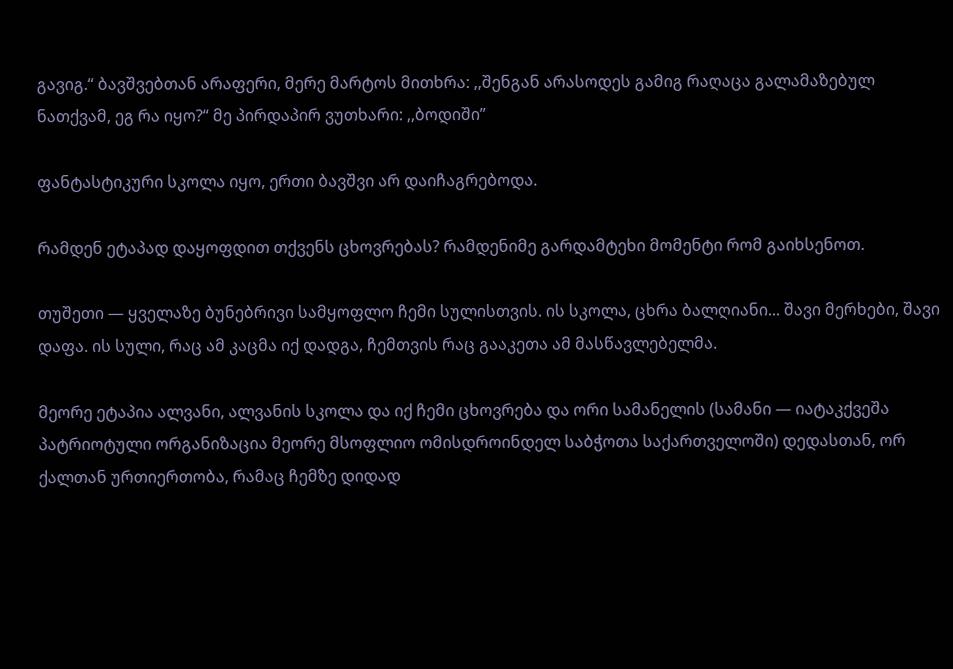გავიგ.“ ბავშვებთან არაფერი, მერე მარტოს მითხრა: ,,შენგან არასოდეს გამიგ რაღაცა გალამაზებულ ნათქვამ, ეგ რა იყო?“ მე პირდაპირ ვუთხარი: ,,ბოდიში”

ფანტასტიკური სკოლა იყო, ერთი ბავშვი არ დაიჩაგრებოდა.

რამდენ ეტაპად დაყოფდით თქვენს ცხოვრებას? რამდენიმე გარდამტეხი მომენტი რომ გაიხსენოთ.

თუშეთი — ყველაზე ბუნებრივი სამყოფლო ჩემი სულისთვის. ის სკოლა, ცხრა ბალღიანი... შავი მერხები, შავი დაფა. ის სული, რაც ამ კაცმა იქ დადგა, ჩემთვის რაც გააკეთა ამ მასწავლებელმა.

მეორე ეტაპია ალვანი, ალვანის სკოლა და იქ ჩემი ცხოვრება და ორი სამანელის (სამანი — იატაკქვეშა პატრიოტული ორგანიზაცია მეორე მსოფლიო ომისდროინდელ საბჭოთა საქართველოში) დედასთან, ორ ქალთან ურთიერთობა, რამაც ჩემზე დიდად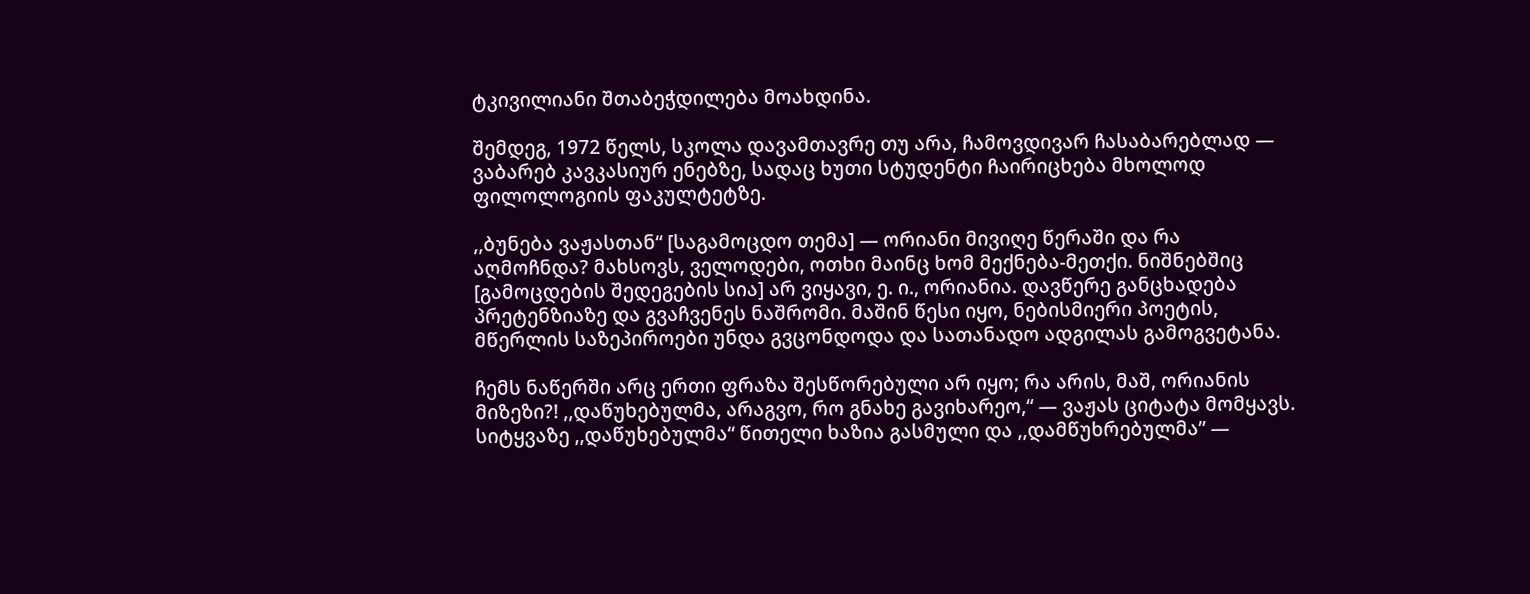ტკივილიანი შთაბეჭდილება მოახდინა.

შემდეგ, 1972 წელს, სკოლა დავამთავრე თუ არა, ჩამოვდივარ ჩასაბარებლად — ვაბარებ კავკასიურ ენებზე, სადაც ხუთი სტუდენტი ჩაირიცხება მხოლოდ ფილოლოგიის ფაკულტეტზე.

,,ბუნება ვაჟასთან“ [საგამოცდო თემა] — ორიანი მივიღე წერაში და რა აღმოჩნდა? მახსოვს, ველოდები, ოთხი მაინც ხომ მექნება-მეთქი. ნიშნებშიც [გამოცდების შედეგების სია] არ ვიყავი, ე. ი., ორიანია. დავწერე განცხადება პრეტენზიაზე და გვაჩვენეს ნაშრომი. მაშინ წესი იყო, ნებისმიერი პოეტის, მწერლის საზეპიროები უნდა გვცონდოდა და სათანადო ადგილას გამოგვეტანა.

ჩემს ნაწერში არც ერთი ფრაზა შესწორებული არ იყო; რა არის, მაშ, ორიანის მიზეზი?! ,,დაწუხებულმა, არაგვო, რო გნახე გავიხარეო,“ — ვაჟას ციტატა მომყავს. სიტყვაზე ,,დაწუხებულმა“ წითელი ხაზია გასმული და ,,დამწუხრებულმა” —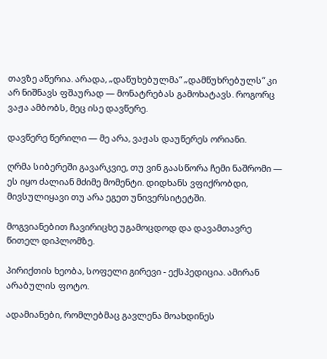თავზე აწერია. არადა, „დაწუხებულმა“ „დამწუხრებულს“ კი არ ნიშნავს ფშაურად — მონატრებას გამოხატავს. როგორც ვაჟა ამბობს, მეც ისე დავწერე.

დავწერე წერილი — მე არა, ვაჟას დაუწერეს ორიანი.

ღრმა სიბერეში გავარკვიე, თუ ვინ გაასწორა ჩემი ნაშრომი — ეს იყო ძალიან მძიმე მომენტი. დიდხანს ვფიქრობდი, მივსულიყავი თუ არა ეგეთ უნივერსიტეტში.

მოგვიანებით ჩავირიცხე უგამოცდოდ და დავამთავრე წითელ დიპლომზე.

პირიქთის ხეობა, სოფელი გირევი - ექსპედიცია. ამირან არაბულის ფოტო.

ადამიანები, რომლებმაც გავლენა მოახდინეს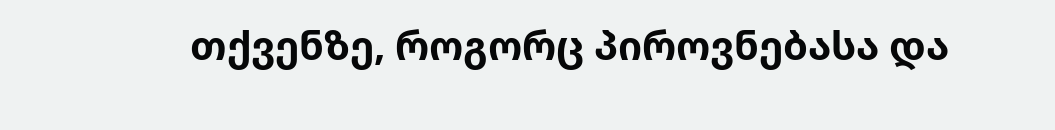თქვენზე, როგორც პიროვნებასა და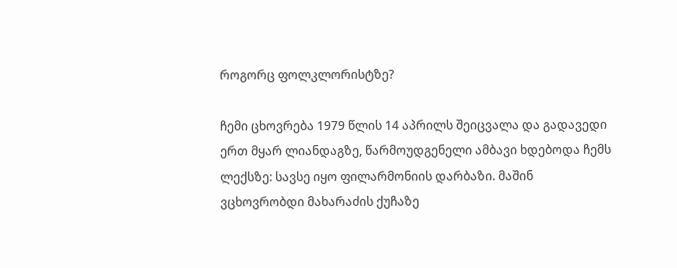როგორც ფოლკლორისტზე?

ჩემი ცხოვრება 1979 წლის 14 აპრილს შეიცვალა და გადავედი ერთ მყარ ლიანდაგზე, წარმოუდგენელი ამბავი ხდებოდა ჩემს ლექსზე: სავსე იყო ფილარმონიის დარბაზი. მაშინ ვცხოვრობდი მახარაძის ქუჩაზე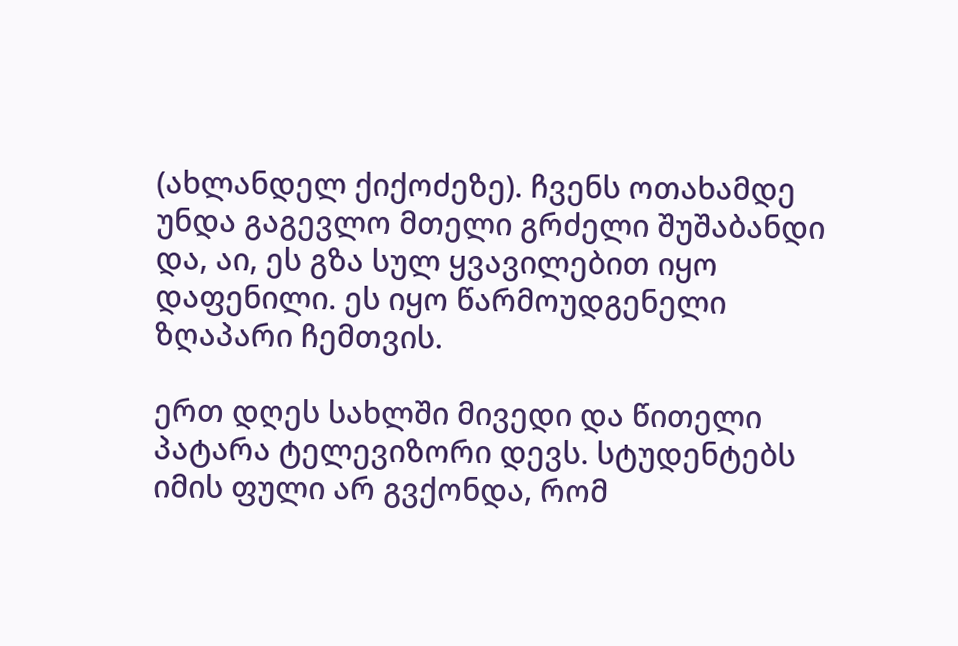(ახლანდელ ქიქოძეზე). ჩვენს ოთახამდე უნდა გაგევლო მთელი გრძელი შუშაბანდი და, აი, ეს გზა სულ ყვავილებით იყო დაფენილი. ეს იყო წარმოუდგენელი ზღაპარი ჩემთვის.

ერთ დღეს სახლში მივედი და წითელი პატარა ტელევიზორი დევს. სტუდენტებს იმის ფული არ გვქონდა, რომ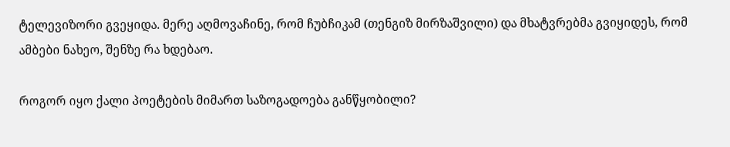ტელევიზორი გვეყიდა. მერე აღმოვაჩინე, რომ ჩუბჩიკამ (თენგიზ მირზაშვილი) და მხატვრებმა გვიყიდეს, რომ ამბები ნახეო, შენზე რა ხდებაო.

როგორ იყო ქალი პოეტების მიმართ საზოგადოება განწყობილი?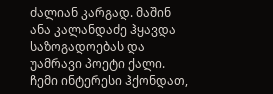ძალიან კარგად. მაშინ ანა კალანდაძე ჰყავდა საზოგადოებას და უამრავი პოეტი ქალი. ჩემი ინტერესი ჰქონდათ,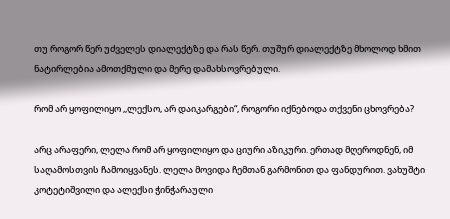თუ როგორ წერ უძველეს დიალექტზე და რას წერ. თუშურ დიალექტზე მხოლოდ ხმით ნატირლებია ამოთქმული და მერე დამახსოვრებული.

რომ არ ყოფილიყო ,,ლექსო, არ დაიკარგები“, როგორი იქნებოდა თქვენი ცხოვრება?

არც არაფერი, ლელა რომ არ ყოფილიყო და ციური აზიკური. ერთად მღეროდნენ, იმ საღამოსთვის ჩამოიყვანეს. ლელა მოვიდა ჩემთან გარმონით და ფანდურით. ვახუშტი კოტეტიშვილი და ალექსი ჭინჭარაული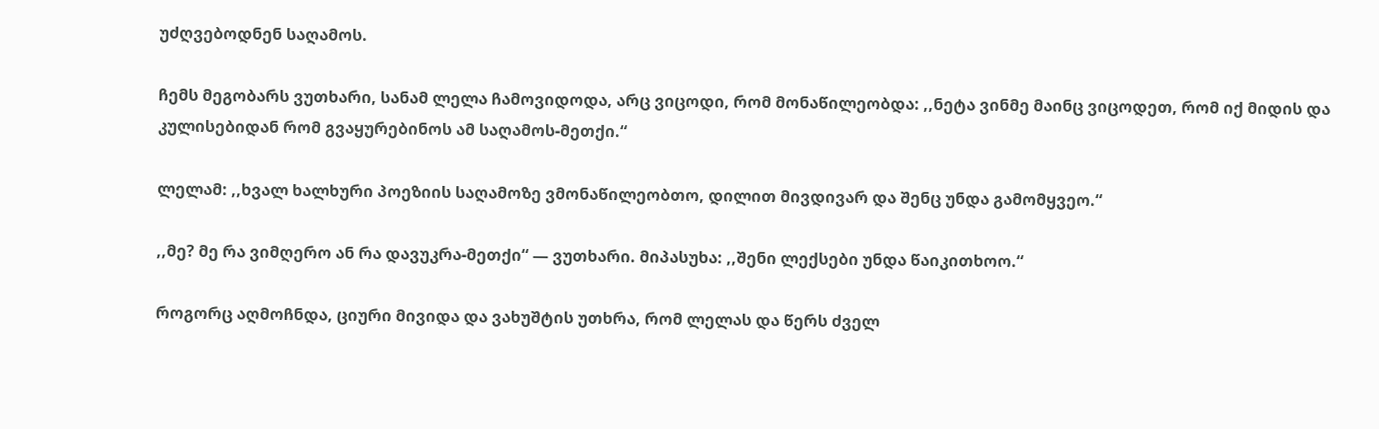უძღვებოდნენ საღამოს.

ჩემს მეგობარს ვუთხარი, სანამ ლელა ჩამოვიდოდა, არც ვიცოდი, რომ მონაწილეობდა: ,,ნეტა ვინმე მაინც ვიცოდეთ, რომ იქ მიდის და კულისებიდან რომ გვაყურებინოს ამ საღამოს-მეთქი.“

ლელამ: ,,ხვალ ხალხური პოეზიის საღამოზე ვმონაწილეობთო, დილით მივდივარ და შენც უნდა გამომყვეო.“

,,მე? მე რა ვიმღერო ან რა დავუკრა-მეთქი“ — ვუთხარი. მიპასუხა: ,,შენი ლექსები უნდა წაიკითხოო.“

როგორც აღმოჩნდა, ციური მივიდა და ვახუშტის უთხრა, რომ ლელას და წერს ძველ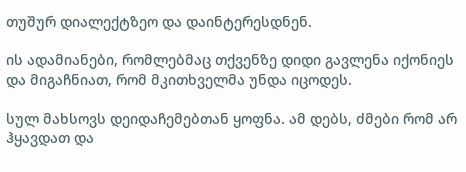თუშურ დიალექტზეო და დაინტერესდნენ.

ის ადამიანები, რომლებმაც თქვენზე დიდი გავლენა იქონიეს და მიგაჩნიათ, რომ მკითხველმა უნდა იცოდეს.

სულ მახსოვს დეიდაჩემებთან ყოფნა. ამ დებს, ძმები რომ არ ჰყავდათ და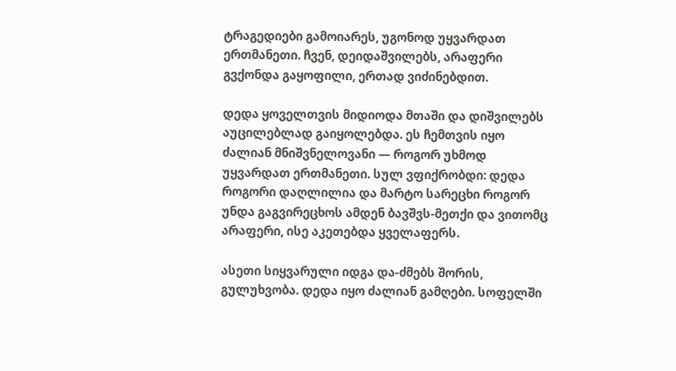ტრაგედიები გამოიარეს, უგონოდ უყვარდათ ერთმანეთი. ჩვენ, დეიდაშვილებს, არაფერი გვქონდა გაყოფილი, ერთად ვიძინებდით.

დედა ყოველთვის მიდიოდა მთაში და დიშვილებს აუცილებლად გაიყოლებდა. ეს ჩემთვის იყო ძალიან მნიშვნელოვანი — როგორ უხმოდ უყვარდათ ერთმანეთი. სულ ვფიქრობდი: დედა როგორი დაღლილია და მარტო სარეცხი როგორ უნდა გაგვირეცხოს ამდენ ბავშვს-მეთქი და ვითომც არაფერი, ისე აკეთებდა ყველაფერს.

ასეთი სიყვარული იდგა და-ძმებს შორის, გულუხვობა. დედა იყო ძალიან გამღები. სოფელში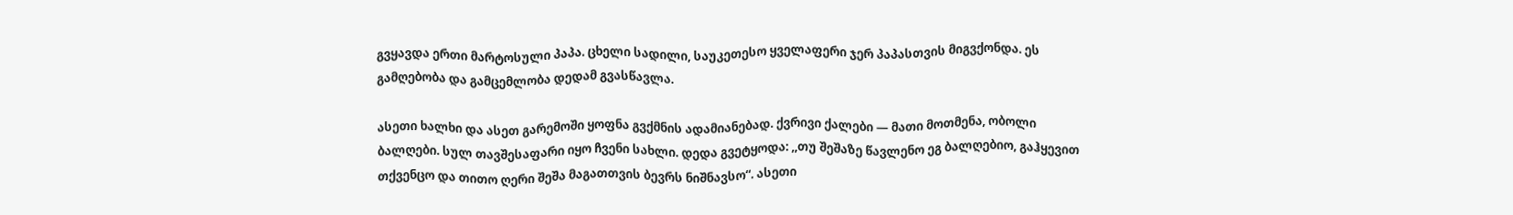გვყავდა ერთი მარტოსული პაპა. ცხელი სადილი, საუკეთესო ყველაფერი ჯერ პაპასთვის მიგვქონდა. ეს გამღებობა და გამცემლობა დედამ გვასწავლა.

ასეთი ხალხი და ასეთ გარემოში ყოფნა გვქმნის ადამიანებად. ქვრივი ქალები — მათი მოთმენა, ობოლი ბალღები. სულ თავშესაფარი იყო ჩვენი სახლი. დედა გვეტყოდა: ,,თუ შეშაზე წავლენო ეგ ბალღებიო, გაჰყევით თქვენცო და თითო ღერი შეშა მაგათთვის ბევრს ნიშნავსო“. ასეთი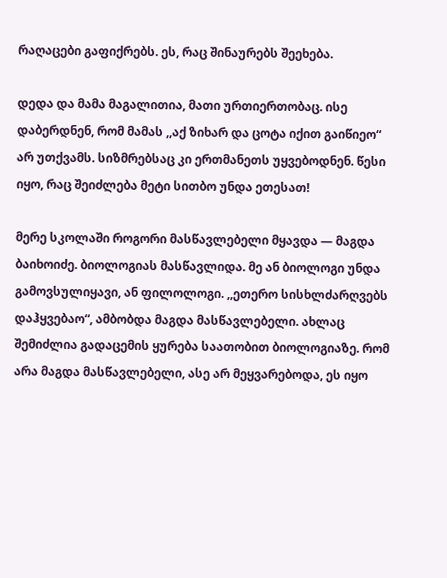რაღაცები გაფიქრებს. ეს, რაც შინაურებს შეეხება.

დედა და მამა მაგალითია, მათი ურთიერთობაც. ისე დაბერდნენ, რომ მამას ,,აქ ზიხარ და ცოტა იქით გაიწიეო“ არ უთქვამს. სიზმრებსაც კი ერთმანეთს უყვებოდნენ. წესი იყო, რაც შეიძლება მეტი სითბო უნდა ეთესათ!

მერე სკოლაში როგორი მასწავლებელი მყავდა — მაგდა ბაიხოიძე. ბიოლოგიას მასწავლიდა. მე ან ბიოლოგი უნდა გამოვსულიყავი, ან ფილოლოგი. ,,ეთერო სისხლძარღვებს დაჰყვებაო“, ამბობდა მაგდა მასწავლებელი. ახლაც შემიძლია გადაცემის ყურება საათობით ბიოლოგიაზე. რომ არა მაგდა მასწავლებელი, ასე არ მეყვარებოდა, ეს იყო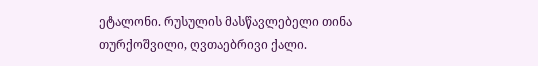ეტალონი. რუსულის მასწავლებელი თინა თურქოშვილი, ღვთაებრივი ქალი.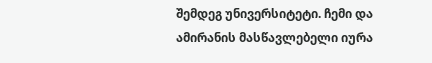შემდეგ უნივერსიტეტი. ჩემი და ამირანის მასწავლებელი იურა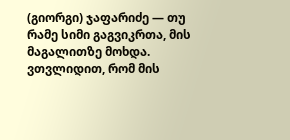(გიორგი) ჯაფარიძე — თუ რამე სიმი გაგვიკრთა, მის მაგალითზე მოხდა. ვთვლიდით, რომ მის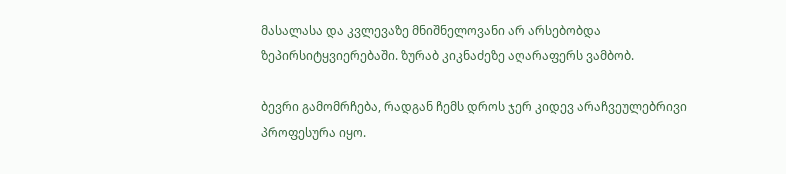მასალასა და კვლევაზე მნიშნელოვანი არ არსებობდა ზეპირსიტყვიერებაში. ზურაბ კიკნაძეზე აღარაფერს ვამბობ.

ბევრი გამომრჩება, რადგან ჩემს დროს ჯერ კიდევ არაჩვეულებრივი პროფესურა იყო.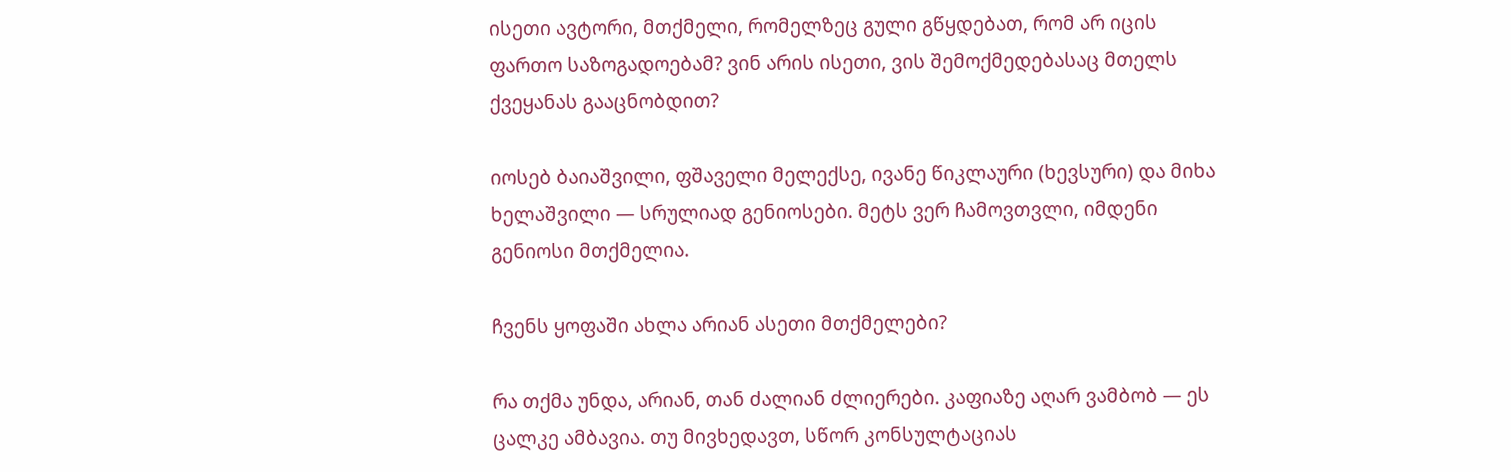ისეთი ავტორი, მთქმელი, რომელზეც გული გწყდებათ, რომ არ იცის ფართო საზოგადოებამ? ვინ არის ისეთი, ვის შემოქმედებასაც მთელს ქვეყანას გააცნობდით?

იოსებ ბაიაშვილი, ფშაველი მელექსე, ივანე წიკლაური (ხევსური) და მიხა ხელაშვილი — სრულიად გენიოსები. მეტს ვერ ჩამოვთვლი, იმდენი გენიოსი მთქმელია.

ჩვენს ყოფაში ახლა არიან ასეთი მთქმელები?

რა თქმა უნდა, არიან, თან ძალიან ძლიერები. კაფიაზე აღარ ვამბობ — ეს ცალკე ამბავია. თუ მივხედავთ, სწორ კონსულტაციას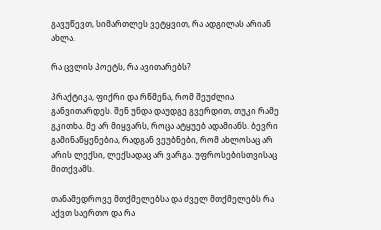გავუწევთ, სიმართლეს ვეტყვით, რა ადგილას არიან ახლა.

რა ცვლის პოეტს, რა ავითარებს?

პრაქტიკა, ფიქრი და რწმენა, რომ შეუძლია განვითარდეს. შენ უნდა დაუდგე გვერდით, თუკი რამე გკითხა. მე არ მიყვარს, როცა ატყუებ ადამიანს. ბევრი გამინაწყენებია, რადგან ვეუბნები, რომ ახლოსაც არ არის ლექსი, ლექსადაც არ ვარგა. უფროსებისთვისაც მითქვამს.

თანამედროვე მთქმელებსა და ძველ მთქმელებს რა აქვთ საერთო და რა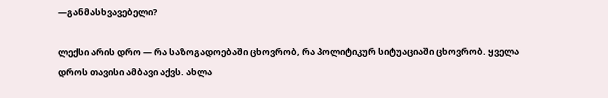—განმასხვავებელი?

ლექსი არის დრო — რა საზოგადოებაში ცხოვრობ, რა პოლიტიკურ სიტუაციაში ცხოვრობ. ყველა დროს თავისი ამბავი აქვს. ახლა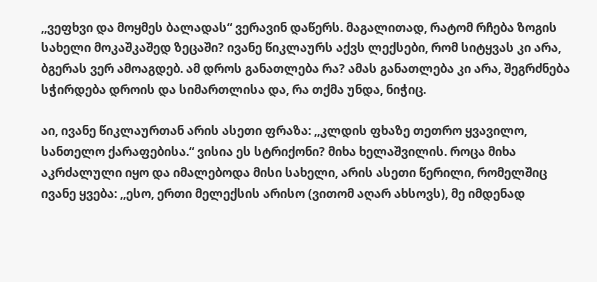,,ვეფხვი და მოყმეს ბალადას“ ვერავინ დაწერს. მაგალითად, რატომ რჩება ზოგის სახელი მოკაშკაშედ ზეცაში? ივანე წიკლაურს აქვს ლექსები, რომ სიტყვას კი არა, ბგერას ვერ ამოაგდებ. ამ დროს განათლება რა? ამას განათლება კი არა, შეგრძნება სჭირდება დროის და სიმართლისა და, რა თქმა უნდა, ნიჭიც.

აი, ივანე წიკლაურთან არის ასეთი ფრაზა: ,,კლდის ფხაზე თეთრო ყვავილო, სანთელო ქარაფებისა.“ ვისია ეს სტრიქონი? მიხა ხელაშვილის. როცა მიხა აკრძალული იყო და იმალებოდა მისი სახელი, არის ასეთი წერილი, რომელშიც ივანე ყვება: ,,ესო, ერთი მელექსის არისო (ვითომ აღარ ახსოვს), მე იმდენად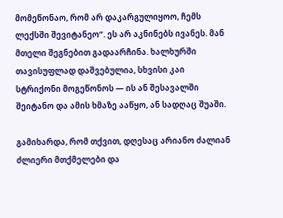მომეწონაო, რომ არ დაკარგულიყოო, ჩემს ლექსში შევიტანეო“. ეს არ აკნინებს ივანეს. მან მთელი შეგნებით გადაარჩინა. ხალხურში თავისუფლად დაშვებულია, სხვისი კაი სტრიქონი მოგეწონოს — ის ან შესავალში შეიტანო და ამის ხმაზე ააწყო, ან სადღაც შუაში.

გამიხარდა, რომ თქვით, დღესაც არიანო ძალიან ძლიერი მთქმელები და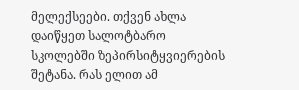მელექსეები. თქვენ ახლა დაიწყეთ სალოტბარო სკოლებში ზეპირსიტყვიერების შეტანა. რას ელით ამ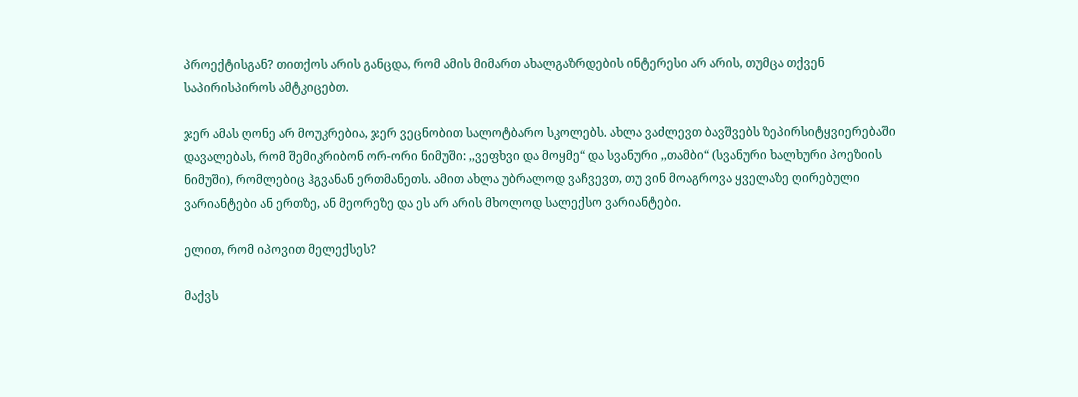პროექტისგან? თითქოს არის განცდა, რომ ამის მიმართ ახალგაზრდების ინტერესი არ არის, თუმცა თქვენ საპირისპიროს ამტკიცებთ.

ჯერ ამას ღონე არ მოუკრებია, ჯერ ვეცნობით სალოტბარო სკოლებს. ახლა ვაძლევთ ბავშვებს ზეპირსიტყვიერებაში დავალებას, რომ შემიკრიბონ ორ-ორი ნიმუში: ,,ვეფხვი და მოყმე“ და სვანური ,,თამბი“ (სვანური ხალხური პოეზიის ნიმუში), რომლებიც ჰგვანან ერთმანეთს. ამით ახლა უბრალოდ ვაჩვევთ, თუ ვინ მოაგროვა ყველაზე ღირებული ვარიანტები ან ერთზე, ან მეორეზე და ეს არ არის მხოლოდ სალექსო ვარიანტები.

ელით, რომ იპოვით მელექსეს?

მაქვს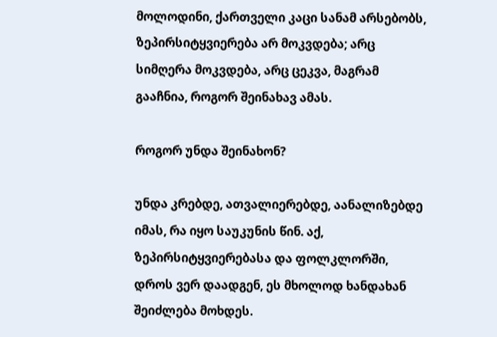მოლოდინი, ქართველი კაცი სანამ არსებობს, ზეპირსიტყვიერება არ მოკვდება; არც სიმღერა მოკვდება, არც ცეკვა, მაგრამ გააჩნია, როგორ შეინახავ ამას.

როგორ უნდა შეინახონ?

უნდა კრებდე, ათვალიერებდე, აანალიზებდე იმას, რა იყო საუკუნის წინ. აქ, ზეპირსიტყვიერებასა და ფოლკლორში, დროს ვერ დაადგენ, ეს მხოლოდ ხანდახან შეიძლება მოხდეს.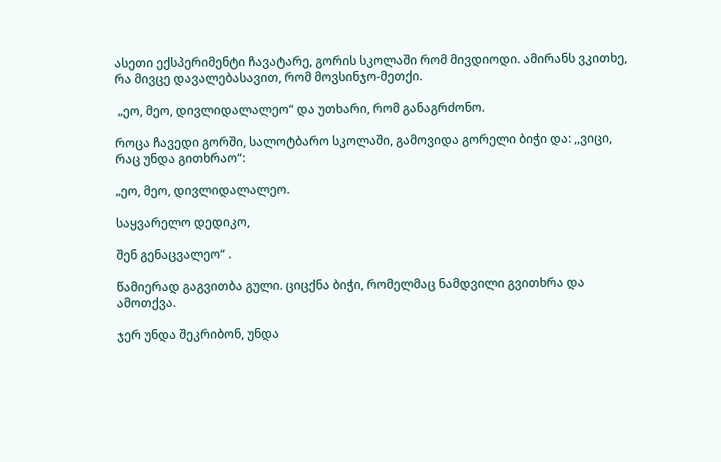ასეთი ექსპერიმენტი ჩავატარე, გორის სკოლაში რომ მივდიოდი. ამირანს ვკითხე, რა მივცე დავალებასავით, რომ მოვსინჯო-მეთქი.

 „ეო, მეო, დივლიდალალეო“ და უთხარი, რომ განაგრძონო.

როცა ჩავედი გორში, სალოტბარო სკოლაში, გამოვიდა გორელი ბიჭი და: ,,ვიცი, რაც უნდა გითხრაო“:

„ეო, მეო, დივლიდალალეო.

საყვარელო დედიკო,

შენ გენაცვალეო“ .

წამიერად გაგვითბა გული. ციცქნა ბიჭი, რომელმაც ნამდვილი გვითხრა და ამოთქვა.

ჯერ უნდა შეკრიბონ, უნდა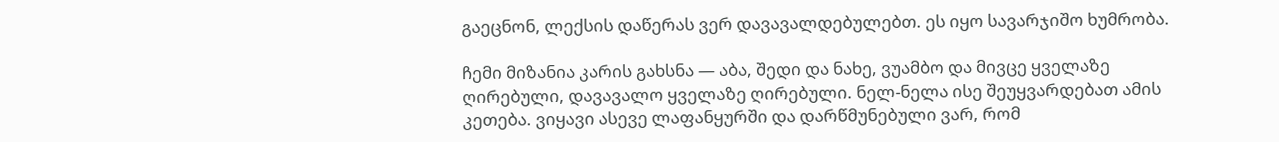გაეცნონ, ლექსის დაწერას ვერ დავავალდებულებთ. ეს იყო სავარჯიშო ხუმრობა.

ჩემი მიზანია კარის გახსნა — აბა, შედი და ნახე, ვუამბო და მივცე ყველაზე ღირებული, დავავალო ყველაზე ღირებული. ნელ-ნელა ისე შეუყვარდებათ ამის კეთება. ვიყავი ასევე ლაფანყურში და დარწმუნებული ვარ, რომ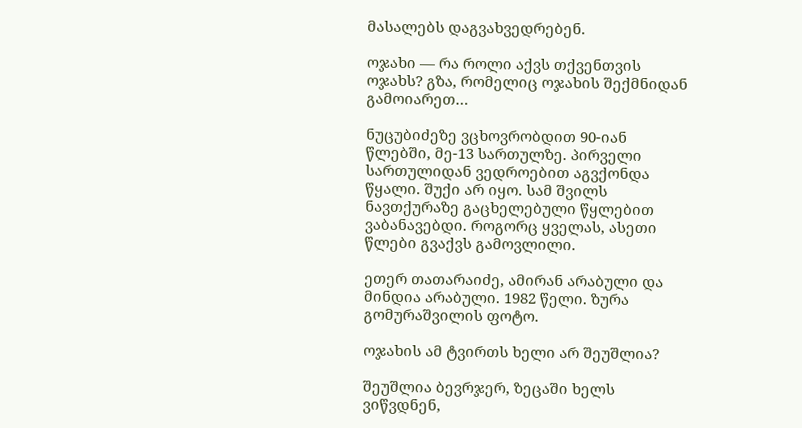მასალებს დაგვახვედრებენ.

ოჯახი — რა როლი აქვს თქვენთვის ოჯახს? გზა, რომელიც ოჯახის შექმნიდან გამოიარეთ…

ნუცუბიძეზე ვცხოვრობდით 90-იან წლებში, მე-13 სართულზე. პირველი სართულიდან ვედროებით აგვქონდა წყალი. შუქი არ იყო. სამ შვილს ნავთქურაზე გაცხელებული წყლებით ვაბანავებდი. როგორც ყველას, ასეთი წლები გვაქვს გამოვლილი.

ეთერ თათარაიძე, ამირან არაბული და მინდია არაბული. 1982 წელი. ზურა გომურაშვილის ფოტო.

ოჯახის ამ ტვირთს ხელი არ შეუშლია?

შეუშლია ბევრჯერ, ზეცაში ხელს ვიწვდნენ,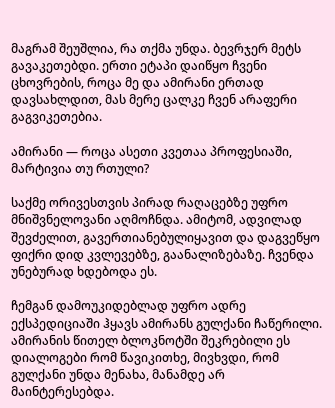მაგრამ შეუშლია, რა თქმა უნდა. ბევრჯერ მეტს გავაკეთებდი. ერთი ეტაპი დაიწყო ჩვენი ცხოვრების, როცა მე და ამირანი ერთად დავსახლდით, მას მერე ცალკე ჩვენ არაფერი გაგვიკეთებია.

ამირანი — როცა ასეთი კვეთაა პროფესიაში, მარტივია თუ რთული?

საქმე ორივესთვის პირად რაღაცებზე უფრო მნიშვნელოვანი აღმოჩნდა. ამიტომ, ადვილად შევძელით, გავერთიანებულიყავით და დაგვეწყო ფიქრი დიდ კვლევებზე, გაანალიზებაზე. ჩვენდა უნებურად ხდებოდა ეს.

ჩემგან დამოუკიდებლად უფრო ადრე ექსპედიციაში ჰყავს ამირანს გულქანი ჩაწერილი. ამირანის წითელ ბლოკნოტში შეკრებილი ეს დიალოგები რომ წავიკითხე, მივხვდი, რომ გულქანი უნდა მენახა, მანამდე არ მაინტერესებდა.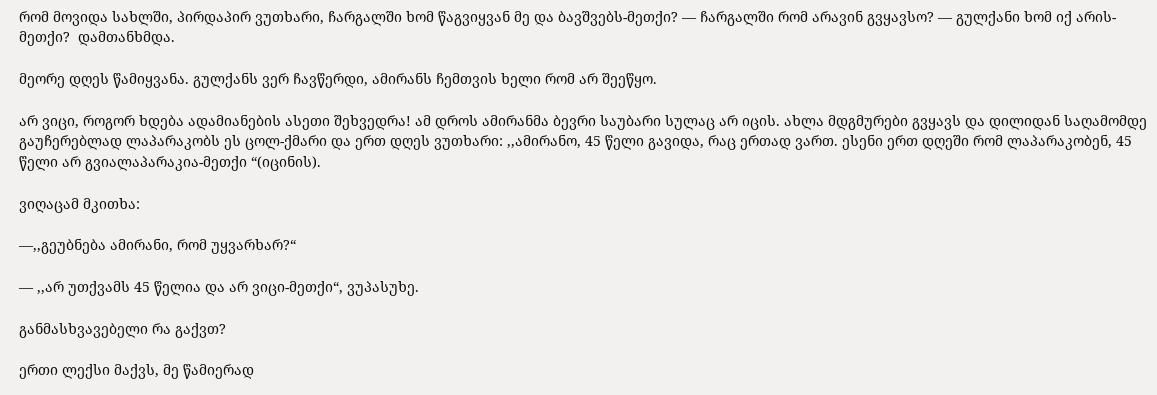რომ მოვიდა სახლში, პირდაპირ ვუთხარი, ჩარგალში ხომ წაგვიყვან მე და ბავშვებს-მეთქი? — ჩარგალში რომ არავინ გვყავსო? — გულქანი ხომ იქ არის-მეთქი?  დამთანხმდა.

მეორე დღეს წამიყვანა. გულქანს ვერ ჩავწერდი, ამირანს ჩემთვის ხელი რომ არ შეეწყო.

არ ვიცი, როგორ ხდება ადამიანების ასეთი შეხვედრა! ამ დროს ამირანმა ბევრი საუბარი სულაც არ იცის. ახლა მდგმურები გვყავს და დილიდან საღამომდე გაუჩერებლად ლაპარაკობს ეს ცოლ-ქმარი და ერთ დღეს ვუთხარი: ,,ამირანო, 45 წელი გავიდა, რაც ერთად ვართ. ესენი ერთ დღეში რომ ლაპარაკობენ, 45 წელი არ გვიალაპარაკია-მეთქი “(იცინის).

ვიღაცამ მკითხა:

—,,გეუბნება ამირანი, რომ უყვარხარ?“

— ,,არ უთქვამს 45 წელია და არ ვიცი-მეთქი“, ვუპასუხე.

განმასხვავებელი რა გაქვთ?

ერთი ლექსი მაქვს, მე წამიერად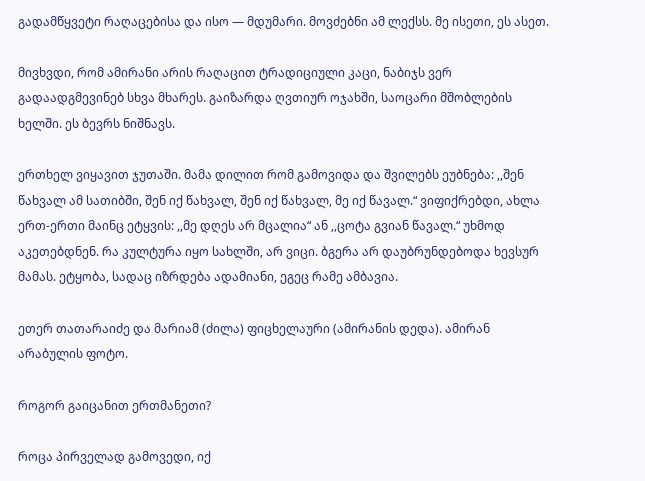გადამწყვეტი რაღაცებისა და ისო — მდუმარი. მოვძებნი ამ ლექსს. მე ისეთი, ეს ასეთ.

მივხვდი, რომ ამირანი არის რაღაცით ტრადიციული კაცი, ნაბიჯს ვერ გადაადგმევინებ სხვა მხარეს. გაიზარდა ღვთიურ ოჯახში, საოცარი მშობლების ხელში. ეს ბევრს ნიშნავს.

ერთხელ ვიყავით ჯუთაში. მამა დილით რომ გამოვიდა და შვილებს ეუბნება: ,,შენ წახვალ ამ სათიბში, შენ იქ წახვალ, შენ იქ წახვალ, მე იქ წავალ.“ ვიფიქრებდი, ახლა ერთ-ერთი მაინც ეტყვის: ,,მე დღეს არ მცალია“ ან ,,ცოტა გვიან წავალ.“ უხმოდ აკეთებდნენ. რა კულტურა იყო სახლში, არ ვიცი. ბგერა არ დაუბრუნდებოდა ხევსურ მამას. ეტყობა, სადაც იზრდება ადამიანი, ეგეც რამე ამბავია.

ეთერ თათარაიძე და მარიამ (ძილა) ფიცხელაური (ამირანის დედა). ამირან არაბულის ფოტო.

როგორ გაიცანით ერთმანეთი?

როცა პირველად გამოვედი, იქ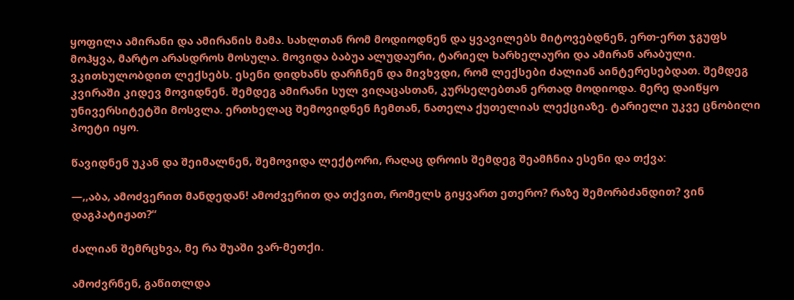ყოფილა ამირანი და ამირანის მამა. სახლთან რომ მოდიოდნენ და ყვავილებს მიტოვებდნენ, ერთ-ერთ ჯგუფს მოჰყვა, მარტო არასდროს მოსულა. მოვიდა ბაბუა ალუდაური, ტარიელ ხარხელაური და ამირან არაბული. ვკითხულობდით ლექსებს. ესენი დიდხანს დარჩნენ და მივხვდი, რომ ლექსები ძალიან აინტერესებდათ. შემდეგ კვირაში კიდევ მოვიდნენ. შემდეგ ამირანი სულ ვიღაცასთან, კურსელებთან ერთად მოდიოდა. მერე დაიწყო უნივერსიტეტში მოსვლა. ერთხელაც შემოვიდნენ ჩემთან, ნათელა ქუთელიას ლექციაზე. ტარიელი უკვე ცნობილი პოეტი იყო.

წავიდნენ უკან და შეიმალნენ, შემოვიდა ლექტორი, რაღაც დროის შემდეგ შეამჩნია ესენი და თქვა:

—,,აბა, ამოძვერით მანდედან! ამოძვერით და თქვით, რომელს გიყვართ ეთერო? რაზე შემორბძანდით? ვინ დაგპატიჟათ?“

ძალიან შემრცხვა, მე რა შუაში ვარ-მეთქი.

ამოძვრნენ, გაწითლდა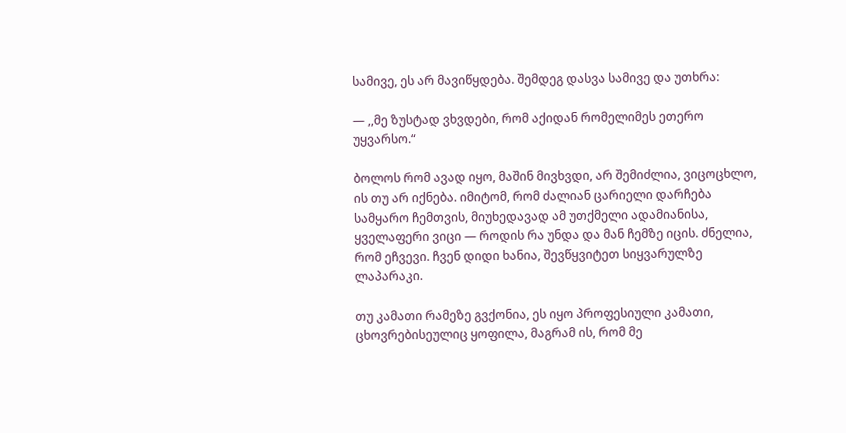სამივე, ეს არ მავიწყდება. შემდეგ დასვა სამივე და უთხრა:

— ,,მე ზუსტად ვხვდები, რომ აქიდან რომელიმეს ეთერო უყვარსო.“

ბოლოს რომ ავად იყო, მაშინ მივხვდი, არ შემიძლია, ვიცოცხლო, ის თუ არ იქნება. იმიტომ, რომ ძალიან ცარიელი დარჩება სამყარო ჩემთვის, მიუხედავად ამ უთქმელი ადამიანისა, ყველაფერი ვიცი — როდის რა უნდა და მან ჩემზე იცის. ძნელია, რომ ეჩვევი. ჩვენ დიდი ხანია, შევწყვიტეთ სიყვარულზე ლაპარაკი.

თუ კამათი რამეზე გვქონია, ეს იყო პროფესიული კამათი, ცხოვრებისეულიც ყოფილა, მაგრამ ის, რომ მე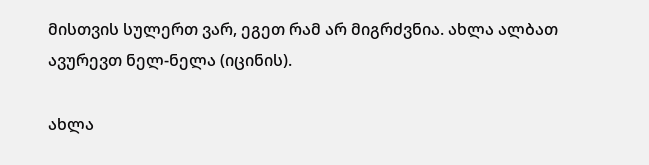მისთვის სულერთ ვარ, ეგეთ რამ არ მიგრძვნია. ახლა ალბათ ავურევთ ნელ-ნელა (იცინის).

ახლა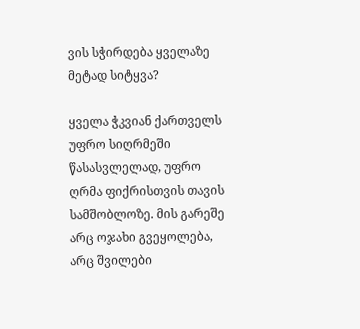ვის სჭირდება ყველაზე მეტად სიტყვა?

ყველა ჭკვიან ქართველს უფრო სიღრმეში წასასვლელად, უფრო ღრმა ფიქრისთვის თავის სამშობლოზე. მის გარეშე არც ოჯახი გვეყოლება, არც შვილები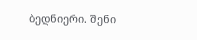ბედნიერი. შენი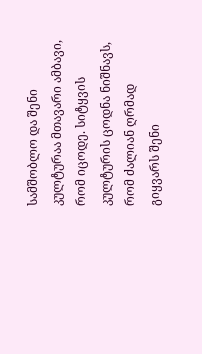სამშობლო და შენი კულტურაა მთავარი ამბავი, რომ იცოდე. სიტყვის კულტურის ცოდნა ნიშნავს, რომ ძალიან ღრმად გიყვარს შენი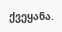ქვეყანა.